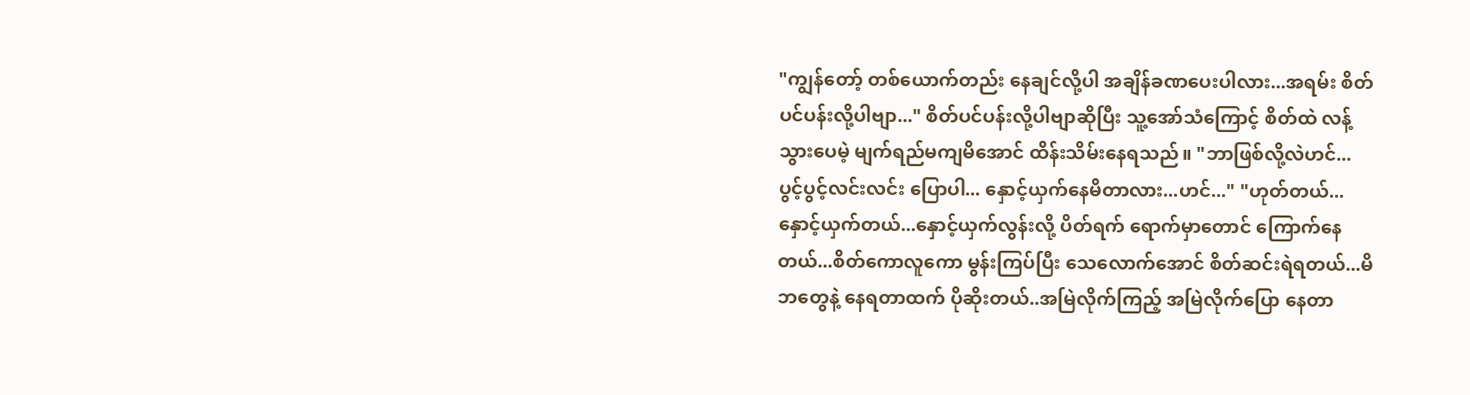"ကျွန်တော့် တစ်ယောက်တည်း နေချင်လို့ပါ အချိန်ခဏပေးပါလား...အရမ်း စိတ်ပင်ပန်းလို့ပါဗျာ..." စိတ်ပင်ပန်းလို့ပါဗျာဆိုပြီး သူ့အော်သံကြောင့် စိတ်ထဲ လန့်သွားပေမဲ့ မျက်ရည်မကျမိအောင် ထိန်းသိမ်းနေရသည်။ "ဘာဖြစ်လို့လဲဟင်... ပွင့်ပွင့်လင်းလင်း ပြောပါ... နှောင့်ယှက်နေမိတာလား...ဟင်..." "ဟုတ်တယ်...နှောင့်ယှက်တယ်...နှောင့်ယှက်လွန်းလို့ ပိတ်ရက် ရောက်မှာတောင် ကြောက်နေတယ်...စိတ်ကောလူကော မွန်းကြပ်ပြီး သေလောက်အောင် စိတ်ဆင်းရဲရတယ်...မိဘတွေနဲ့ နေရတာထက် ပိုဆိုးတယ်..အမြဲလိုက်ကြည့် အမြဲလိုက်ပြော နေတာ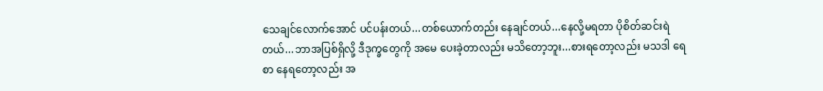သေချင်လောက်အောင် ပင်ပန်းတယ်...တစ်ယောက်တည်း နေချင်တယ်...နေလို့မရတာ ပိုစိတ်ဆင်းရဲတယ်...ဘာအပြစ်ရှိလို့ ဒီဒုက္ခတွေကို အမေ ပေးခဲ့တာလည်း မသိတော့ဘူး...စားရတော့လည်း မသဒါ ရေစာ နေရတော့လည်း အ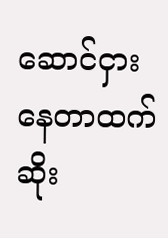ဆောင်ငှားနေတာထက် ဆိုး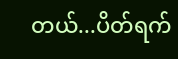တယ်...ပိတ်ရက်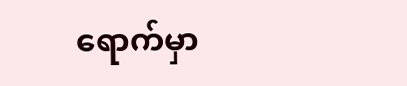ရောက်မှာ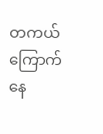တကယ်ကြောက်နေ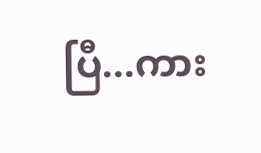ပြီ...ကား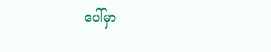ပေါ်မှာ